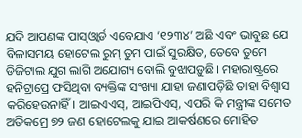ଯଦି ଆପଣଙ୍କ ପାସ୍ଓ୍ବାର୍ଡ ଏବେଯାଏ ‘୧୨୩୪’ ଅଛି ଏବଂ ଭାବୁଛ ଯେ ବିଳାସମୟ ହୋଟେଲ ରୁମ୍ ତୁମ ପାଇଁ ସୁରକ୍ଷିତ, ତେବେ ତୁମେ ଡିଜିଟାଲ ଯୁଗ ଲାଗି ଅଯୋଗ୍ୟ ବୋଲି ବୁଝାପଡ଼ୁଛି। ମହାରାଷ୍ଟ୍ରରେ ହନିଟ୍ରାପ୍ରେ ଫସିଥିବା ବ୍ୟକ୍ତିଙ୍କ ସଂଖ୍ୟା ଯାହା ଜଣାପଡ଼ିଛି ତାହା ବିଶ୍ୱାସ କରିହେଉନାହିଁ। ଆଇଏଏସ୍, ଆଇପିଏସ୍, ଏପରି କି ମନ୍ତ୍ରୀଙ୍କ ସମେତ ଅତିକମ୍ରେ ୭୨ ଜଣ ହୋଟେଲକୁ ଯାଇ ଆକର୍ଷଣରେ ମୋହିତ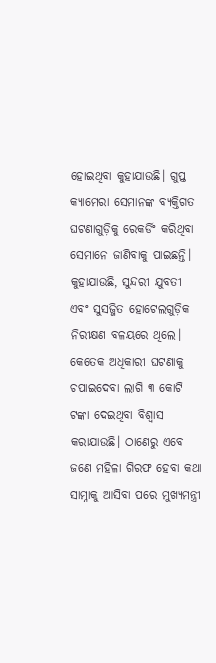ହୋଇଥିବା କୁହାଯାଉଛି। ଗୁପ୍ତ କ୍ୟାମେରା ସେମାନଙ୍କ ବ୍ୟକ୍ତିଗତ ଘଟଣାଗୁଡ଼ିକୁ ରେକର୍ଡିଂ କରିଥିବା ସେମାନେ ଜାଣିବାକୁ ପାଇଛନ୍ତି। କୁହାଯାଉଛି, ସୁନ୍ଦରୀ ଯୁବତୀ ଏବଂ ସୁସଜ୍ଜିତ ହୋଟେଲଗୁଡ଼ିକ ନିରୀକ୍ଷଣ ବଳୟରେ ଥିଲେ। କେତେକ ଅଧିକାରୀ ଘଟଣାକୁ ଚପାଇଦେବା ଲାଗି ୩ କୋଟି ଟଙ୍କା ଦେଇଥିବା ବିଶ୍ୱାସ କରାଯାଉଛି। ଠାଣେରୁ ଏବେ ଜଣେ ମହିଳା ଗିରଫ ହେବା କଥା ସାମ୍ନାକୁ ଆସିବା ପରେ ମୁଖ୍ୟମନ୍ତ୍ରୀ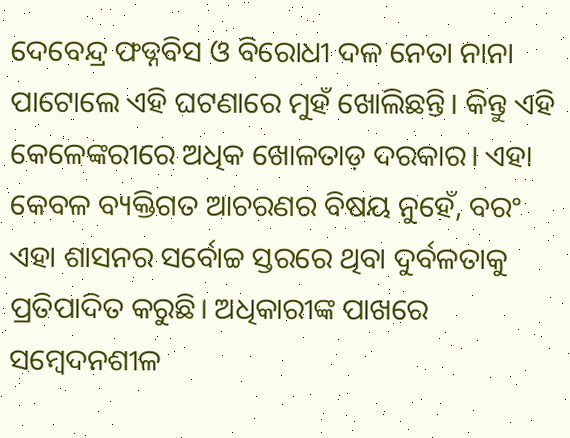ଦେବେନ୍ଦ୍ର ଫଡ୍ନବିସ ଓ ବିରୋଧୀ ଦଳ ନେତା ନାନା ପାଟୋଲେ ଏହି ଘଟଣାରେ ମୁହଁ ଖୋଲିଛନ୍ତି। କିନ୍ତୁ ଏହି କେଳେଙ୍କରୀରେ ଅଧିକ ଖୋଳତାଡ଼ ଦରକାର। ଏହା କେବଳ ବ୍ୟକ୍ତିଗତ ଆଚରଣର ବିଷୟ ନୁହେଁ, ବରଂ ଏହା ଶାସନର ସର୍ବୋଚ୍ଚ ସ୍ତରରେ ଥିବା ଦୁର୍ବଳତାକୁ ପ୍ରତିପାଦିତ କରୁଛି। ଅଧିକାରୀଙ୍କ ପାଖରେ ସମ୍ବେଦନଶୀଳ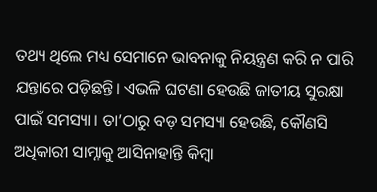ତଥ୍ୟ ଥିଲେ ମଧ୍ୟ ସେମାନେ ଭାବନାକୁ ନିୟନ୍ତ୍ରଣ କରି ନ ପାରି ଯନ୍ତାରେ ପଡ଼ିଛନ୍ତି। ଏଭଳି ଘଟଣା ହେଉଛି ଜାତୀୟ ସୁରକ୍ଷା ପାଇଁ ସମସ୍ୟା। ତା’ଠାରୁ ବଡ଼ ସମସ୍ୟା ହେଉଛି, କୌଣସି ଅଧିକାରୀ ସାମ୍ନାକୁ ଆସିନାହାନ୍ତି କିମ୍ବା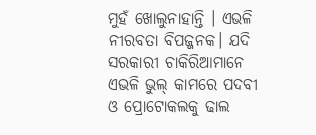ମୁହଁ ଖୋଲୁନାହାନ୍ତି । ଏଭଳି ନୀରବତା ବିପଜ୍ଜନକ। ଯଦି ସରକାରୀ ଚାକିରିଆମାନେ ଏଭଳି ଭୁଲ୍ କାମରେ ପଦବୀ ଓ ପ୍ରୋଟୋକଲକୁ ଢାଲ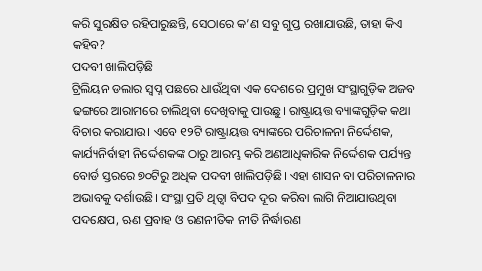କରି ସୁରକ୍ଷିତ ରହିପାରୁଛନ୍ତି, ସେଠାରେ କ’ଣ ସବୁ ଗୁପ୍ତ ରଖାଯାଉଛି, ତାହା କିଏ କହିବ?
ପଦବୀ ଖାଲିପଡ଼ିଛି
ଟ୍ରିଲିୟନ ଡଲାର ସ୍ବପ୍ନ ପଛରେ ଧାଉଁଥିବା ଏକ ଦେଶରେ ପ୍ରମୁଖ ସଂସ୍ଥାଗୁଡ଼ିକ ଅଜବ ଢଙ୍ଗରେ ଆରାମରେ ଚାଲିଥିବା ଦେଖିବାକୁ ପାଉଛୁ। ରାଷ୍ଟ୍ରାୟତ୍ତ ବ୍ୟାଙ୍କଗୁଡ଼ିକ କଥା ବିଚାର କରାଯାଉ। ଏବେ ୧୨ଟି ରାଷ୍ଟ୍ରାୟତ୍ତ ବ୍ୟାଙ୍କରେ ପରିଚାଳନା ନିର୍ଦ୍ଦେଶକ, କାର୍ଯ୍ୟନିର୍ବାହୀ ନିର୍ଦ୍ଦେଶକଙ୍କ ଠାରୁ ଆରମ୍ଭ କରି ଅଣଆଧିକାରିକ ନିର୍ଦ୍ଦେଶକ ପର୍ଯ୍ୟନ୍ତ ବୋର୍ଡ ସ୍ତରରେ ୭୦ଟିରୁ ଅଧିକ ପଦବୀ ଖାଲିପଡ଼ିଛି। ଏହା ଶାସନ ବା ପରିଚାଳନାର ଅଭାବକୁ ଦର୍ଶାଉଛି। ସଂସ୍ଥା ପ୍ରତି ଥିତ୍ବା ବିପଦ ଦୂର କରିବା ଲାଗି ନିଆଯାଉଥିବା ପଦକ୍ଷେପ, ଋଣ ପ୍ରବାହ ଓ ରଣନୀତିକ ନୀତି ନିର୍ଦ୍ଧାରଣ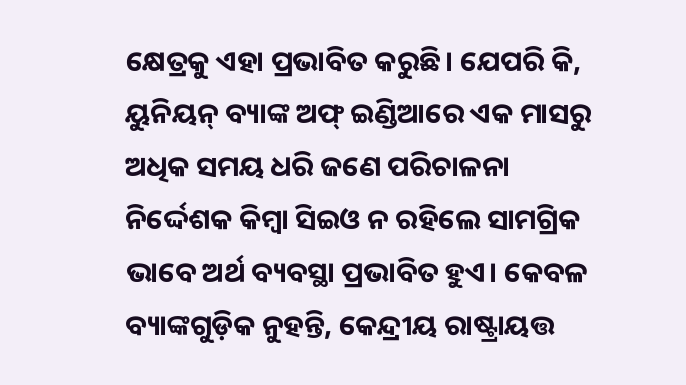କ୍ଷେତ୍ରକୁ ଏହା ପ୍ରଭାବିତ କରୁଛି। ଯେପରି କି, ୟୁନିୟନ୍ ବ୍ୟାଙ୍କ ଅଫ୍ ଇଣ୍ଡିଆରେ ଏକ ମାସରୁ ଅଧିକ ସମୟ ଧରି ଜଣେ ପରିଚାଳନା ନିର୍ଦ୍ଦେଶକ କିମ୍ବା ସିଇଓ ନ ରହିଲେ ସାମଗ୍ରିକ ଭାବେ ଅର୍ଥ ବ୍ୟବସ୍ଥା ପ୍ରଭାବିତ ହୁଏ। କେବଳ ବ୍ୟାଙ୍କଗୁଡ଼ିକ ନୁହନ୍ତି, କେନ୍ଦ୍ରୀୟ ରାଷ୍ଟ୍ରାୟତ୍ତ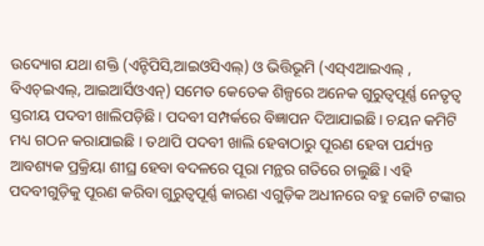ଉଦ୍ୟୋଗ ଯଥା ଶକ୍ତି (ଏନ୍ଟିପିସି,ଆଇଓସିଏଲ୍) ଓ ଭିତ୍ତିଭୂମି (ଏସ୍ଏଆଇଏଲ୍ , ବିଏଚ୍ଇଏଲ୍, ଆଇଆର୍ସିଓଏନ୍) ସମେତ କେତେକ ଶିଳ୍ପରେ ଅନେକ ଗୁରୁତ୍ୱପୂର୍ଣ୍ଣ ନେତୃତ୍ୱ ସ୍ତରୀୟ ପଦବୀ ଖାଲିପଡ଼ିଛି। ପଦବୀ ସମ୍ପର୍କରେ ବିଜ୍ଞାପନ ଦିଆଯାଇଛି। ଚୟନ କମିଟି ମଧ୍ୟ ଗଠନ କରାଯାଇଛି । ତଥାପି ପଦବୀ ଖାଲି ହେବାଠାରୁ ପୂରଣ ହେବା ପର୍ଯ୍ୟନ୍ତ ଆବଶ୍ୟକ ପ୍ରକ୍ରିୟା ଶୀଘ୍ର ହେବା ବଦଳରେ ପୂରା ମନ୍ଥର ଗତିରେ ଚାଲୁଛି। ଏହି ପଦବୀଗୁଡ଼ିକୁ ପୂରଣ କରିବା ଗୁରୁତ୍ୱପୂର୍ଣ୍ଣ କାରଣ ଏଗୁଡ଼ିକ ଅଧୀନରେ ବହୁ କୋଟି ଟଙ୍କାର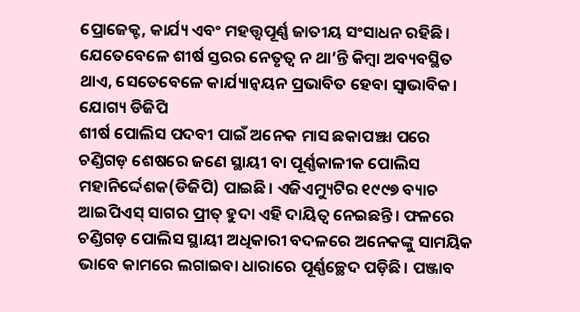ପ୍ରୋଜେକ୍ଟ, କାର୍ଯ୍ୟ ଏବଂ ମହତ୍ତ୍ୱପୂର୍ଣ୍ଣ ଜାତୀୟ ସଂସାଧନ ରହିଛି। ଯେତେବେଳେ ଶୀର୍ଷ ସ୍ତରର ନେତୃତ୍ୱ ନ ଥା’ନ୍ତି କିମ୍ବା ଅବ୍ୟବସ୍ଥିତ ଥାଏ, ସେତେବେଳେ କାର୍ଯ୍ୟାନ୍ବୟନ ପ୍ରଭାବିତ ହେବା ସ୍ବାଭାବିକ।
ଯୋଗ୍ୟ ଡିଜିପି
ଶୀର୍ଷ ପୋଲିସ ପଦବୀ ପାଇଁ ଅନେକ ମାସ ଛକାପଞ୍ଝା ପରେ ଚଣ୍ଡିଗଡ଼ ଶେଷରେ ଜଣେ ସ୍ଥାୟୀ ବା ପୂର୍ଣ୍ଣକାଳୀକ ପୋଲିସ ମହାନିର୍ଦ୍ଦେଶକ(ଡିଜିପି) ପାଇଛି। ଏଜିଏମ୍ୟୁଟିର ୧୯୯୭ ବ୍ୟାଚ ଆଇପିଏସ୍ ସାଗର ପ୍ରୀତ୍ ହୁଦା ଏହି ଦାୟିତ୍ୱ ନେଇଛନ୍ତି। ଫଳରେ ଚଣ୍ଡିଗଡ଼ ପୋଲିସ ସ୍ଥାୟୀ ଅଧିକାରୀ ବଦଳରେ ଅନେକଙ୍କୁ ସାମୟିକ ଭାବେ କାମରେ ଲଗାଇବା ଧାରାରେ ପୂର୍ଣ୍ଣଚ୍ଛେଦ ପଡ଼ିଛି। ପଞ୍ଜାବ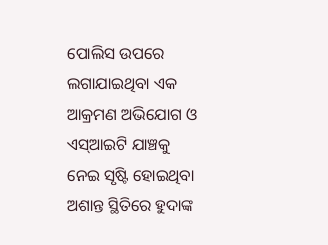ପୋଲିସ ଉପରେ ଲଗାଯାଇଥିବା ଏକ ଆକ୍ରମଣ ଅଭିଯୋଗ ଓ ଏସ୍ଆଇଟି ଯାଞ୍ଚକୁ ନେଇ ସୃଷ୍ଟି ହୋଇଥିବା ଅଶାନ୍ତ ସ୍ଥିତିରେ ହୁଦାଙ୍କ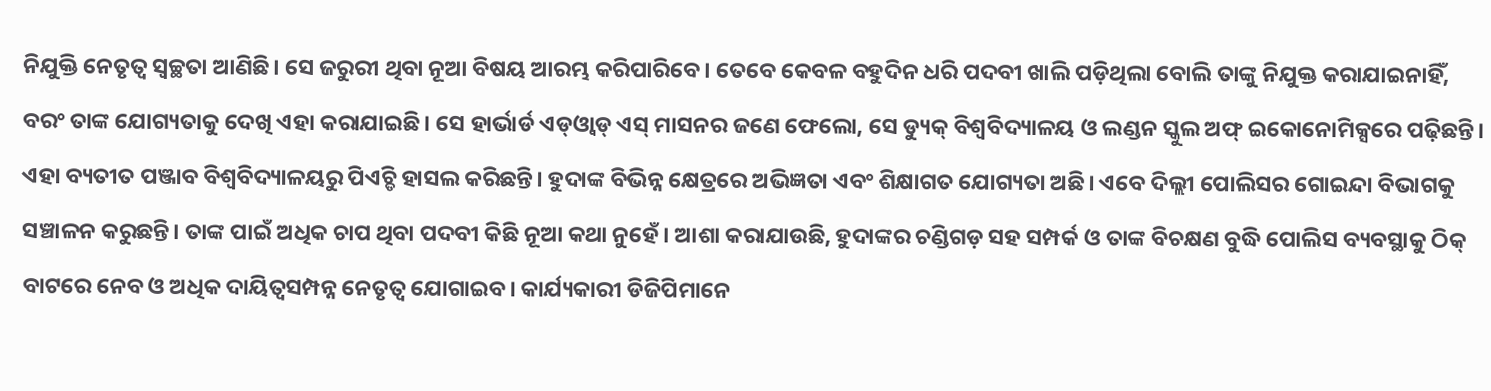ନିଯୁକ୍ତି ନେତୃତ୍ୱ ସ୍ବଚ୍ଛତା ଆଣିଛି। ସେ ଜରୁରୀ ଥିବା ନୂଆ ବିଷୟ ଆରମ୍ଭ କରିପାରିବେ। ତେବେ କେବଳ ବହୁଦିନ ଧରି ପଦବୀ ଖାଲି ପଡ଼ିଥିଲା ବୋଲି ତାଙ୍କୁ ନିଯୁକ୍ତ କରାଯାଇନାହିଁ, ବରଂ ତାଙ୍କ ଯୋଗ୍ୟତାକୁ ଦେଖି ଏହା କରାଯାଇଛି। ସେ ହାର୍ଭାର୍ଡ ଏଡ୍ଓ୍ବାଡ୍ ଏସ୍ ମାସନର ଜଣେ ଫେଲୋ, ସେ ଡ୍ୟୁକ୍ ବିଶ୍ୱବିଦ୍ୟାଳୟ ଓ ଲଣ୍ଡନ ସ୍କୁଲ ଅଫ୍ ଇକୋନୋମିକ୍ସରେ ପଢ଼ିଛନ୍ତି। ଏହା ବ୍ୟତୀତ ପଞ୍ଜାବ ବିଶ୍ୱବିଦ୍ୟାଳୟରୁ ପିଏଚ୍ଡି ହାସଲ କରିଛନ୍ତି। ହୁଦାଙ୍କ ବିଭିନ୍ନ କ୍ଷେତ୍ରରେ ଅଭିଜ୍ଞତା ଏବଂ ଶିକ୍ଷାଗତ ଯୋଗ୍ୟତା ଅଛି। ଏବେ ଦିଲ୍ଲୀ ପୋଲିସର ଗୋଇନ୍ଦା ବିଭାଗକୁ ସଞ୍ଚାଳନ କରୁଛନ୍ତି। ତାଙ୍କ ପାଇଁ ଅଧିକ ଚାପ ଥିବା ପଦବୀ କିଛି ନୂଆ କଥା ନୁହେଁ। ଆଶା କରାଯାଉଛି, ହୁଦାଙ୍କର ଚଣ୍ଡିଗଡ଼ ସହ ସମ୍ପର୍କ ଓ ତାଙ୍କ ବିଚକ୍ଷଣ ବୁଦ୍ଧି ପୋଲିସ ବ୍ୟବସ୍ଥାକୁ ଠିକ୍ ବାଟରେ ନେବ ଓ ଅଧିକ ଦାୟିତ୍ୱସମ୍ପନ୍ନ ନେତୃତ୍ୱ ଯୋଗାଇବ। କାର୍ଯ୍ୟକାରୀ ଡିଜିପିମାନେ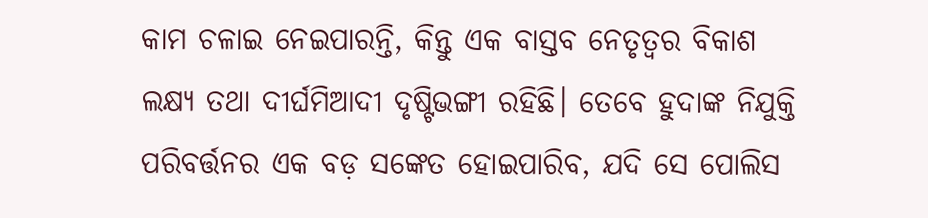କାମ ଚଳାଇ ନେଇପାରନ୍ତି, କିନ୍ତୁ ଏକ ବାସ୍ତବ ନେତୃତ୍ୱର ବିକାଶ ଲକ୍ଷ୍ୟ ତଥା ଦୀର୍ଘମିଆଦୀ ଦୃଷ୍ଟିଭଙ୍ଗୀ ରହିଛି। ତେବେ ହୁଦାଙ୍କ ନିଯୁକ୍ତି ପରିବର୍ତ୍ତନର ଏକ ବଡ଼ ସଙ୍କେତ ହୋଇପାରିବ, ଯଦି ସେ ପୋଲିସ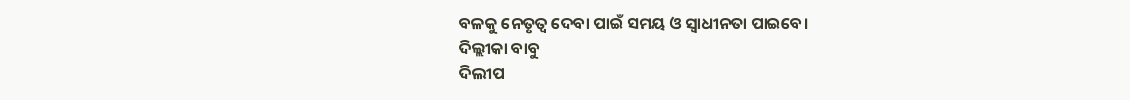ବଳକୁ ନେତୃତ୍ୱ ଦେବା ପାଇଁ ସମୟ ଓ ସ୍ବାଧୀନତା ପାଇବେ।
ଦିଲ୍ଲୀକା ବାବୁ
ଦିଲୀପ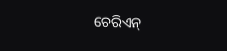ଚେରିଏନ୍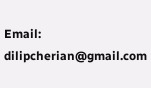Email: dilipcherian@gmail.com